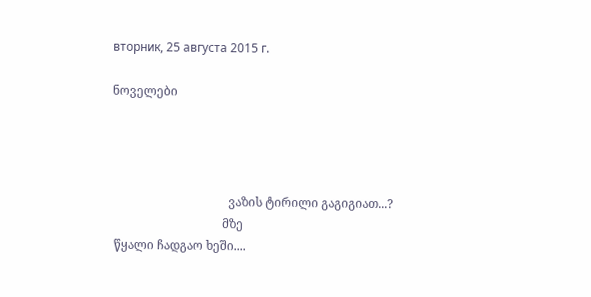вторник, 25 августа 2015 г.

ნოველები




                                       ვაზის ტირილი გაგიგიათ...?
                                     მზე
 წყალი ჩადგაო ხეში....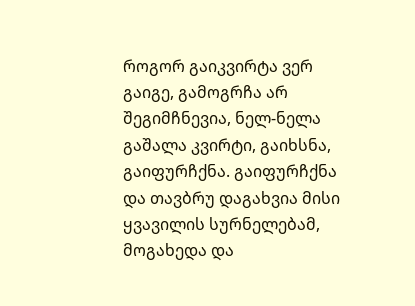როგორ გაიკვირტა ვერ გაიგე, გამოგრჩა არ შეგიმჩნევია, ნელ-ნელა გაშალა კვირტი, გაიხსნა, გაიფურჩქნა. გაიფურჩქნა და თავბრუ დაგახვია მისი ყვავილის სურნელებამ, მოგახედა და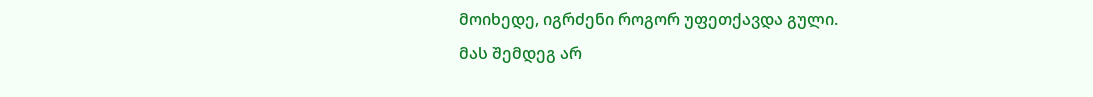მოიხედე, იგრძენი როგორ უფეთქავდა გული.
მას შემდეგ არ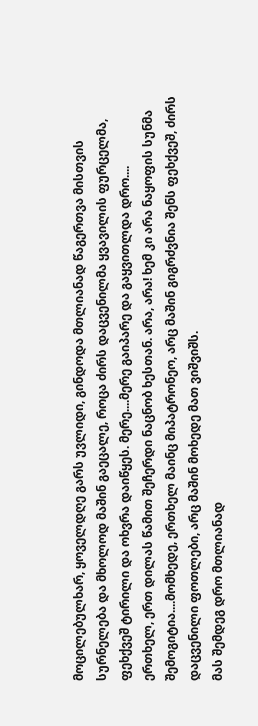მოცილებულხარ, ყოველდღე გარს უვლიდი, გინდოდა მთლიანად წაგერთვა მისთვის სურნელება და მხოლოდ მაშინ გაეცალე, როცა ძირს დაცვენილმა ყვავილის ფურცელმა, ფეხქვეშ ტირილი და ოხვრა დაიწყეს. მერე....მერე გაიპარე და გაყვითლდა დრო....
ერთხელ, ერთ დილას წამით შეჩერდი ნაცნობ ხესთან. არა, არა! ხემ კი არა ნაყოფის სუნმა შემოგიტია....მომხედე, ერთხელ მაინც მიპატრონეო, არც მაშინ გიგრძვნია შენს ფეხქვეშ, ძირს დაცვენილი ფოთლები, არც მაშინ მოხედე მათ ვიშვიშს.
მას შემდეგ დრო მთლიანად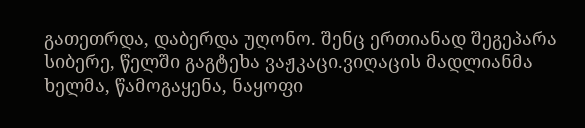გათეთრდა, დაბერდა უღონო. შენც ერთიანად შეგეპარა სიბერე, წელში გაგტეხა ვაჟკაცი.ვიღაცის მადლიანმა ხელმა, წამოგაყენა, ნაყოფი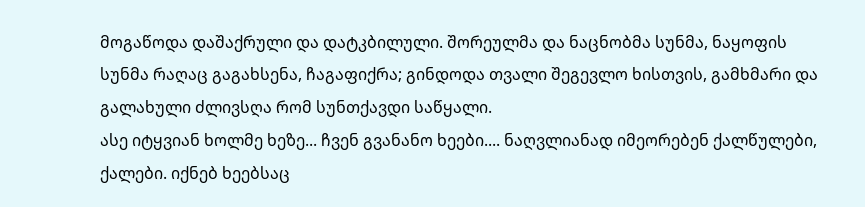მოგაწოდა დაშაქრული და დატკბილული. შორეულმა და ნაცნობმა სუნმა, ნაყოფის სუნმა რაღაც გაგახსენა, ჩაგაფიქრა; გინდოდა თვალი შეგევლო ხისთვის, გამხმარი და გალახული ძლივსღა რომ სუნთქავდი საწყალი.
ასე იტყვიან ხოლმე ხეზე... ჩვენ გვანანო ხეები.... ნაღვლიანად იმეორებენ ქალწულები, ქალები. იქნებ ხეებსაც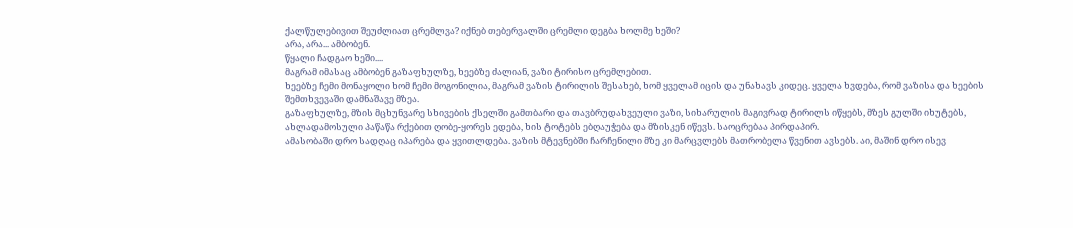ქალწულებივით შეუძლიათ ცრემლვა? იქნებ თებერვალში ცრემლი დეგბა ხოლმე ხეში?
არა, არა... ამბობენ.
წყალი ჩადგაო ხეში....
მაგრამ იმასაც ამბობენ გაზაფხულზე, ხეებზე ძალიან, ვაზი ტირისო ცრემლებით.
ხეებზე ჩემი მონაყოლი ხომ ჩემი მოგონილია, მაგრამ ვაზის ტირილის შესახებ, ხომ ყველამ იცის და უნახავს კიდეც. ყველა ხვდება, რომ ვაზისა და ხეების შემთხვევაში დამნაშავე მზეა.
გაზაფხულზე, მზის მცხუნვარე სხივების ქსელში გამთბარი და თავბრუდახვეული ვაზი, სიხარულის მაგივრად ტირილს იწყებს, მზეს გულში იხუტებს, ახლადამოსული პაწაწა რქებით ღობე-ყორეს ედება, ხის ტოტებს ებღაუჭება და მზისკენ იწევს. საოცრებაა პირდაპირ.
ამასობაში დრო სადღაც იპარება და ყვითლდება. ვაზის მტევნებში ჩარჩენილი მზე კი მარცვლებს მათრობელა წვენით ავსებს. აი, მაშინ დრო ისევ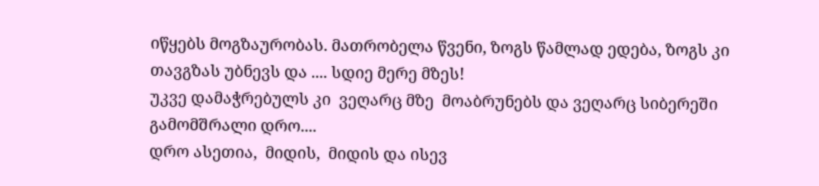იწყებს მოგზაურობას. მათრობელა წვენი, ზოგს წამლად ედება, ზოგს კი თავგზას უბნევს და .... სდიე მერე მზეს!
უკვე დამაჭრებულს კი  ვეღარც მზე  მოაბრუნებს და ვეღარც სიბერეში გამომშრალი დრო....
დრო ასეთია,  მიდის,  მიდის და ისევ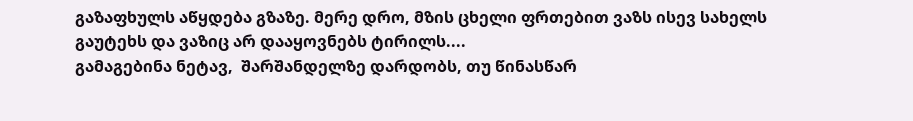გაზაფხულს აწყდება გზაზე. მერე დრო, მზის ცხელი ფრთებით ვაზს ისევ სახელს გაუტეხს და ვაზიც არ დააყოვნებს ტირილს....
გამაგებინა ნეტავ,  შარშანდელზე დარდობს, თუ წინასწარ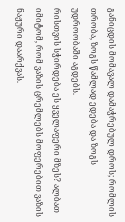განიცდის მომავალ დამაჭრებულ დროს; რომლის თრობა, ზოგს წამლად ედება და ზოგს უდროობაში აგდებს.
რისთვის სჭირდება ეს ყველაფერი მზეს? ალბათ იმიტომ, რომ ვაზის ცრემლებს მოფერებით ვაზის ნაჟური დაარქვას.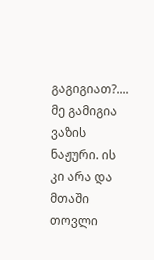გაგიგიათ?....
მე გამიგია ვაზის ნაჟური. ის კი არა და მთაში თოვლი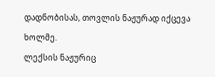დადნობისას, თოვლის ნაჟურად იქცევა ხოლმე.
ლექსის ნაჟურიც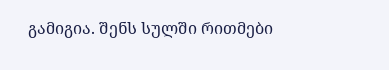გამიგია. შენს სულში რითმები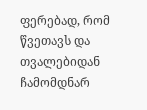ფერებად, რომ წვეთავს და  თვალებიდან ჩამომდნარ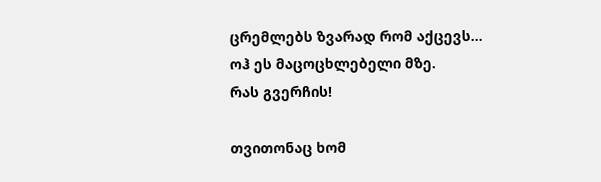ცრემლებს ზვარად რომ აქცევს...
ოჰ ეს მაცოცხლებელი მზე.
რას გვერჩის!

თვითონაც ხომ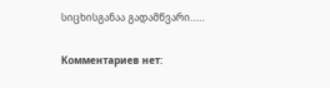სიცხისგანაა გადამწვარი.....

Комментариев нет: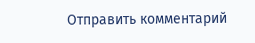Отправить комментарий